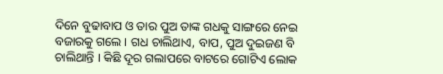ଦିନେ ବୁଢାବାପ ଓ ତାର ପୁଅ ତାଙ୍କ ଗଧକୁ ସାଙ୍ଗରେ ନେଇ ବଜାରକୁ ଗଲେ । ଗଧ ଚାଲିଥାଏ, ବାପ, ପୁଅ ଦୁଇଜଣ ବି ଚାଲିଥାନ୍ତି । କିଛି ଦୂର ଗଲାପରେ ବାଟରେ ଗୋଟିଏ ଲୋକ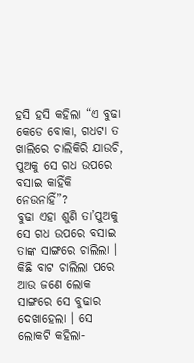ହସି ହସି କହିଲା “ଏ ବୁଢା କେଡେ ବୋକା, ଗଧଟା ତ ଖାଲିରେ ଚାଲିକିରି ଯାଉଚି, ପୁଅକୁ ସେ ଗଧ ଉପରେ ବସାଇ କାହିଁକି ନେଉନାହିଁ”?
ବୁଢା ଏହା ଶୁଣି ତା’ପୁଅକୁ ସେ ଗଧ ଉପରେ ବସାଇ ତାଙ୍କ ସାଙ୍ଗରେ ଚାଲିଲା । କିଛି ବାଟ ଚାଲିଲା ପରେ ଆଉ ଜଣେ ଲୋକ ସାଙ୍ଗରେ ସେ ବୁଢାର ଦେଖାହେଲା । ସେ ଲୋକଟି କହିଲା-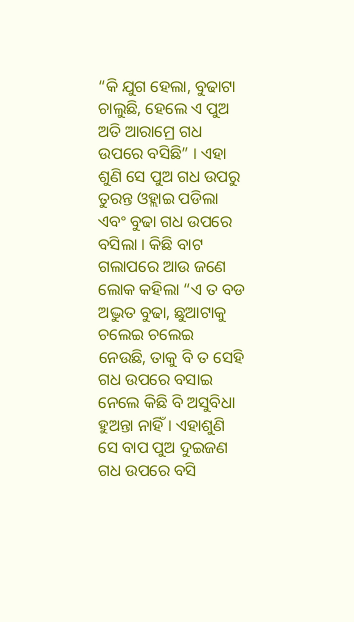“କି ଯୁଗ ହେଲା, ବୁଢାଟା ଚାଲୁଛି, ହେଲେ ଏ ପୁଅ ଅତି ଆରାମ୍ରେ ଗଧ ଉପରେ ବସିଛି” । ଏହା ଶୁଣି ସେ ପୁଅ ଗଧ ଉପରୁ ତୁରନ୍ତ ଓହ୍ଲାଇ ପଡିଲା ଏବଂ ବୁଢା ଗଧ ଉପରେ ବସିଲା । କିଛି ବାଟ ଗଲାପରେ ଆଉ ଜଣେ ଲୋକ କହିଲା “ଏ ତ ବଡ ଅଦ୍ଭୁତ ବୁଢା, ଛୁଆଟାକୁ ଚଲେଇ ଚଲେଇ ନେଉଛି, ତାକୁ ବି ତ ସେହି ଗଧ ଉପରେ ବସାଇ ନେଲେ କିଛି ବି ଅସୁବିଧା ହୁଅନ୍ତା ନାହିଁ । ଏହାଶୁଣି ସେ ବାପ ପୁଅ ଦୁଇଜଣ ଗଧ ଉପରେ ବସି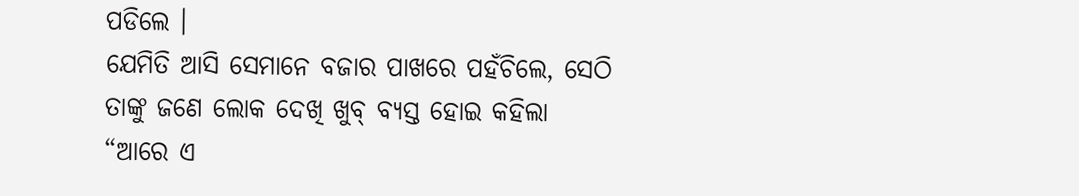ପଡିଲେ ।
ଯେମିତି ଆସି ସେମାନେ ବଜାର ପାଖରେ ପହଁଚିଲେ, ସେଠି ତାଙ୍କୁ ଜଣେ ଲୋକ ଦେଖି ଖୁବ୍ ବ୍ୟସ୍ତ ହୋଇ କହିଲା “ଆରେ ଏ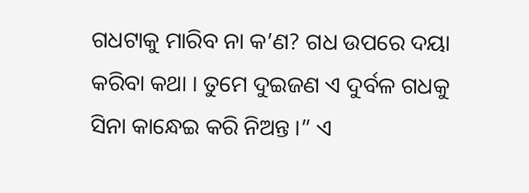ଗଧଟାକୁ ମାରିବ ନା କ’ଣ? ଗଧ ଉପରେ ଦୟା କରିବା କଥା । ତୁମେ ଦୁଇଜଣ ଏ ଦୁର୍ବଳ ଗଧକୁ ସିନା କାନ୍ଧେଇ କରି ନିଅନ୍ତ ।” ଏ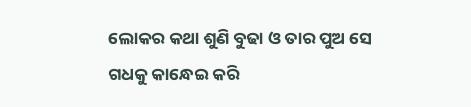ଲୋକର କଥା ଶୁଣି ବୁଢା ଓ ତାର ପୁଅ ସେ ଗଧକୁ କାନ୍ଧେଇ କରି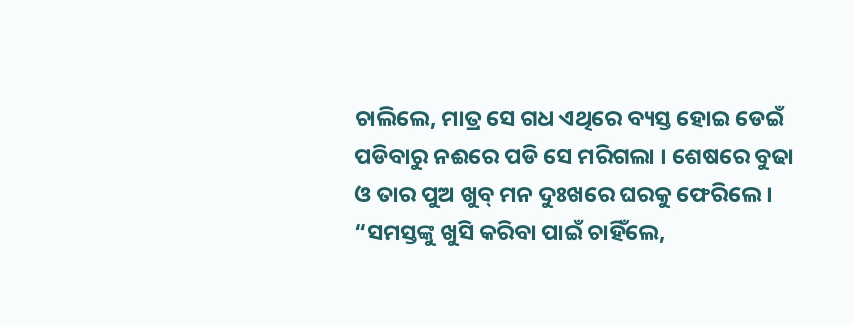ଚାଲିଲେ, ମାତ୍ର ସେ ଗଧ ଏଥିରେ ବ୍ୟସ୍ତ ହୋଇ ଡେଇଁ ପଡିବାରୁ ନଈରେ ପଡି ସେ ମରିଗଲା । ଶେଷରେ ବୁଢା ଓ ତାର ପୁଅ ଖୁବ୍ ମନ ଦୁଃଖରେ ଘରକୁ ଫେରିଲେ ।
“ସମସ୍ତଙ୍କୁ ଖୁସି କରିବା ପାଇଁ ଚାହିଁଲେ,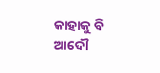କାହାକୁ ବି ଆଦୌ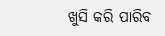ଖୁସି କରି ପାରିବ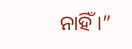ନାହିଁ ।”